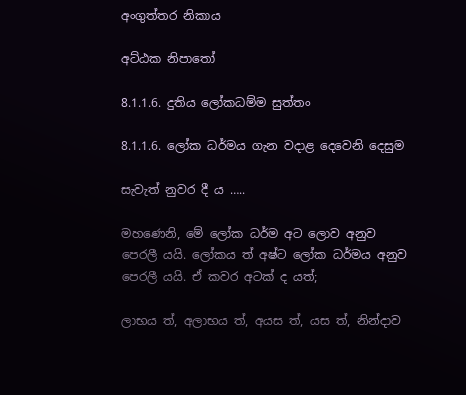අංගුත්තර නිකාය

අට්ඨක නිපාතෝ

8.1.1.6. දුතිය ලෝකධම්ම සුත්තං

8.1.1.6. ලෝක ධර්මය ගැන වදාළ දෙවෙනි දෙසුම

සැවැත් නුවර දී ය …..

මහණෙනි, මේ ලෝක ධර්ම අට ලොව අනුව පෙරලී යයි. ලෝකය ත් අෂ්ට ලෝක ධර්මය අනුව පෙරලී යයි. ඒ කවර අටක් ද යත්;

ලාභය ත්, අලාභය ත්, අයස ත්, යස ත්, නින්දාව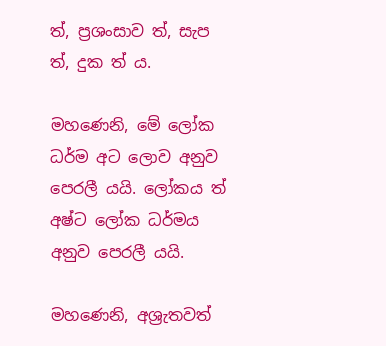ත්, ප්‍රශංසාව ත්, සැප ත්, දුක ත් ය.

මහණෙනි, මේ ලෝක ධර්ම අට ලොව අනුව පෙරලී යයි. ලෝකය ත් අෂ්ට ලෝක ධර්මය අනුව පෙරලී යයි.

මහණෙනි, අශ්‍රැතවත්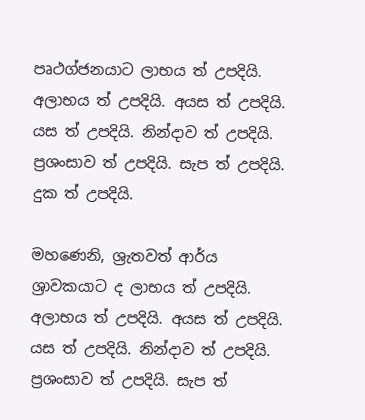පෘථග්ජනයාට ලාභය ත් උපදියි. අලාභය ත් උපදියි. අයස ත් උපදියි. යස ත් උපදියි. නින්දාව ත් උපදියි. ප්‍රශංසාව ත් උපදියි. සැප ත් උපදියි. දුක ත් උපදියි.

මහණෙනි, ශ්‍රැතවත් ආර්ය ශ්‍රාවකයාට ද ලාභය ත් උපදියි. අලාභය ත් උපදියි. අයස ත් උපදියි. යස ත් උපදියි. නින්දාව ත් උපදියි. ප්‍රශංසාව ත් උපදියි. සැප ත්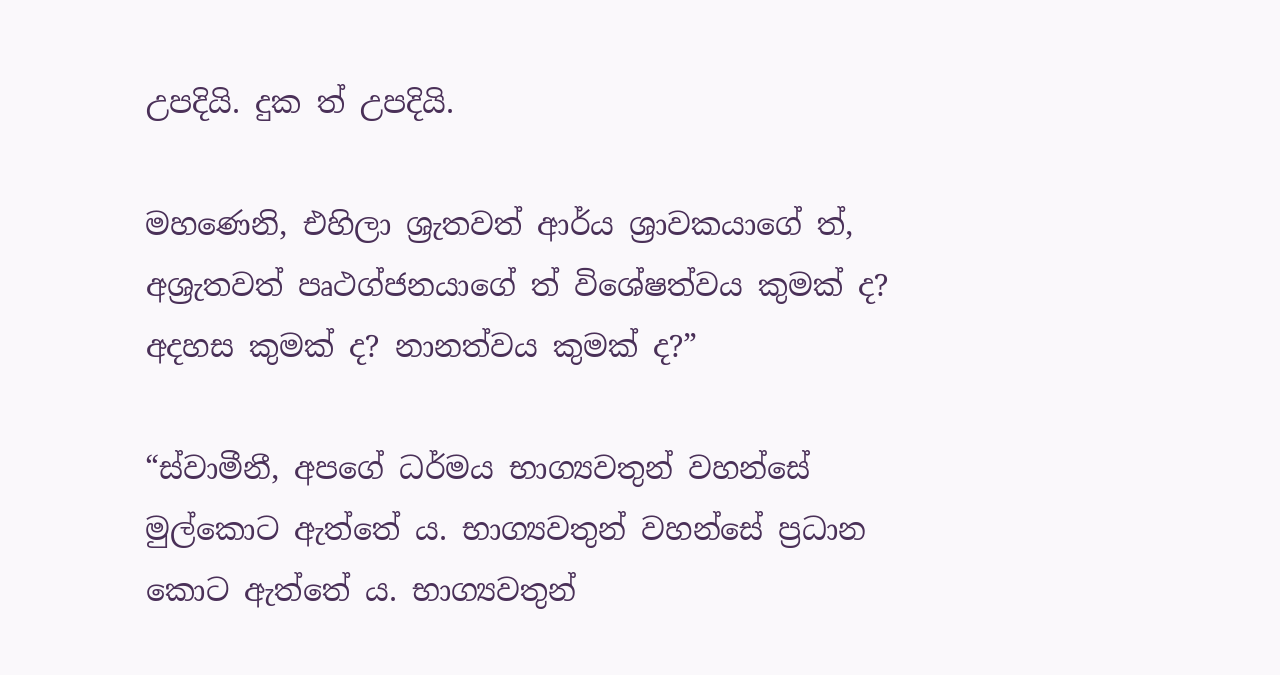උපදියි. දුක ත් උපදියි.

මහණෙනි, එහිලා ශ්‍රැතවත් ආර්ය ශ්‍රාවකයාගේ ත්, අශ්‍රැතවත් පෘථග්ජනයාගේ ත් විශේෂත්වය කුමක් ද? අදහස කුමක් ද? නානත්වය කුමක් ද?”

“ස්වාමීනී, අපගේ ධර්මය භාග්‍යවතුන් වහන්සේ මුල්කොට ඇත්තේ ය. භාග්‍යවතුන් වහන්සේ ප්‍රධාන කොට ඇත්තේ ය. භාග්‍යවතුන්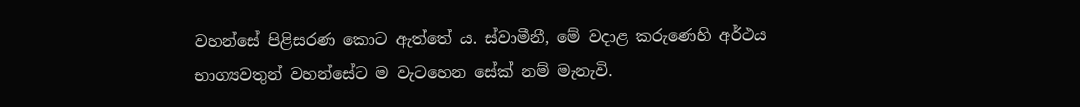වහන්සේ පිළිසරණ කොට ඇත්තේ ය. ස්වාමීනී, මේ වදාළ කරුණෙහි අර්ථය භාග්‍යවතුන් වහන්සේට ම වැටහෙන සේක් නම් මැනැවි.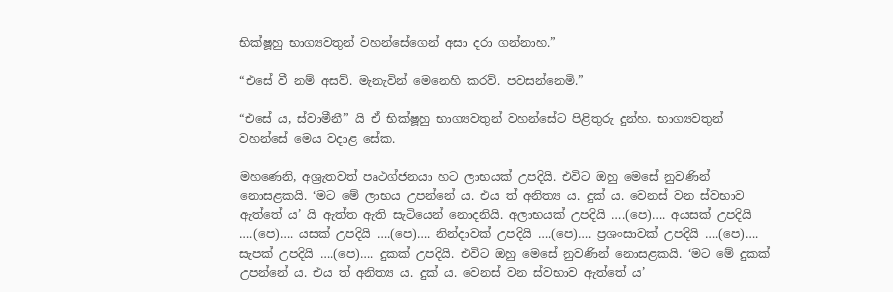භික්ෂූහු භාග්‍යවතුන් වහන්සේගෙන් අසා දරා ගන්නාහ.”

“එසේ වී නම් අසව්. මැනැවින් මෙනෙහි කරව්. පවසන්නෙමි.”

“එසේ ය, ස්වාමීනී” යි ඒ භික්ෂූහු භාග්‍යවතුන් වහන්සේට පිළිතුරු දුන්හ. භාග්‍යවතුන් වහන්සේ මෙය වදාළ සේක.

මහණෙනි, අශ්‍රැතවත් පෘථග්ජනයා හට ලාභයක් උපදියි. එවිට ඔහු මෙසේ නුවණින් නොසළකයි. ‘මට මේ ලාභය උපන්නේ ය. එය ත් අනිත්‍ය ය. දුක් ය. වෙනස් වන ස්වභාව ඇත්තේ ය’ යි ඇත්ත ඇති සැටියෙන් නොදනියි. අලාභයක් උපදියි ….(පෙ)…. අයසක් උපදියි ….(පෙ)…. යසක් උපදියි ….(පෙ)…. නින්දාවක් උපදියි ….(පෙ)…. ප්‍රශංසාවක් උපදියි ….(පෙ)…. සැපක් උපදියි ….(පෙ)…. දුකක් උපදියි. එවිට ඔහු මෙසේ නුවණින් නොසළකයි. ‘මට මේ දුකක් උපන්නේ ය. එය ත් අනිත්‍ය ය. දුක් ය. වෙනස් වන ස්වභාව ඇත්තේ ය’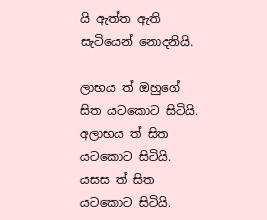යි ඇත්ත ඇති සැටියෙන් නොදනියි.

ලාභය ත් ඔහුගේ සිත යටකොට සිටියි. අලාභය ත් සිත යටකොට සිටියි. යසස ත් සිත යටකොට සිටියි.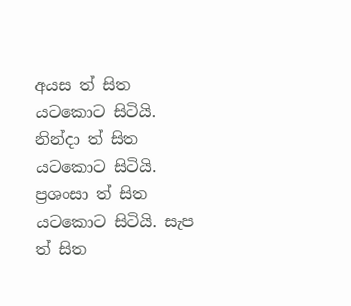අයස ත් සිත යටකොට සිටියි. නින්දා ත් සිත යටකොට සිටියි. ප්‍රශංසා ත් සිත යටකොට සිටියි. සැප ත් සිත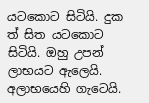යටකොට සිටියි. දුක ත් සිත යටකොට සිටියි. ඔහු උපන් ලාභයට ඇලෙයි. අලාභයෙහි ගැටෙයි.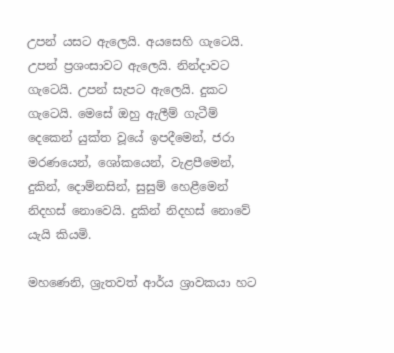උපන් යසට ඇලෙයි. අයසෙහි ගැටෙයි. උපන් ප්‍රශංසාවට ඇලෙයි. නින්දාවට ගැටෙයි. උපන් සැපට ඇලෙයි. දුකට ගැටෙයි. මෙසේ ඔහු ඇලීම් ගැටීම් දෙකෙන් යුක්ත වූයේ ඉපදීමෙන්, ජරා මරණයෙන්, ශෝකයෙන්, වැළපීමෙන්, දුකින්, දොම්නසින්, සුසුම් හෙළීමෙන් නිදහස් නොවෙයි. දුකින් නිදහස් නොවේ යැයි කියමි.

මහණෙනි, ශ්‍රැතවත් ආර්ය ශ්‍රාවකයා හට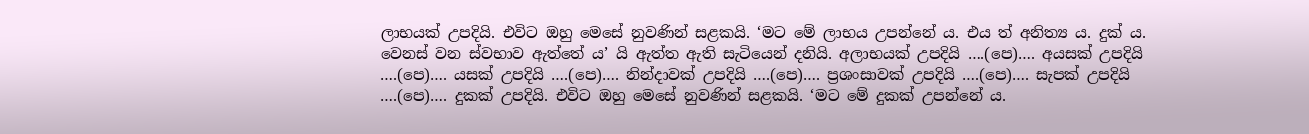ලාභයක් උපදියි. එවිට ඔහු මෙසේ නුවණින් සළකයි. ‘මට මේ ලාභය උපන්නේ ය. එය ත් අනිත්‍ය ය. දුක් ය. වෙනස් වන ස්වභාව ඇත්තේ ය’ යි ඇත්ත ඇති සැටියෙන් දනියි. අලාභයක් උපදියි ….(පෙ)…. අයසක් උපදියි ….(පෙ)…. යසක් උපදියි ….(පෙ)…. නින්දාවක් උපදියි ….(පෙ)…. ප්‍රශංසාවක් උපදියි ….(පෙ)…. සැපක් උපදියි ….(පෙ)…. දුකක් උපදියි. එවිට ඔහු මෙසේ නුවණින් සළකයි. ‘මට මේ දුකක් උපන්නේ ය.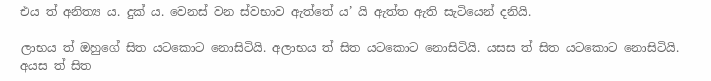එය ත් අනිත්‍ය ය. දුක් ය. වෙනස් වන ස්වභාව ඇත්තේ ය’ යි ඇත්ත ඇති සැටියෙන් දනියි.

ලාභය ත් ඔහුගේ සිත යටකොට නොසිටියි. අලාභය ත් සිත යටකොට නොසිටියි. යසස ත් සිත යටකොට නොසිටියි. අයස ත් සිත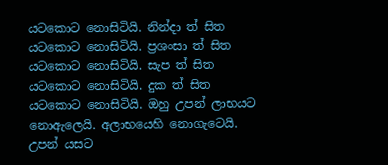යටකොට නොසිටියි. නින්දා ත් සිත යටකොට නොසිටියි. ප්‍රශංසා ත් සිත යටකොට නොසිටියි. සැප ත් සිත යටකොට නොසිටියි. දුක ත් සිත යටකොට නොසිටියි. ඔහු උපන් ලාභයට නොඇලෙයි. අලාභයෙහි නොගැටෙයි. උපන් යසට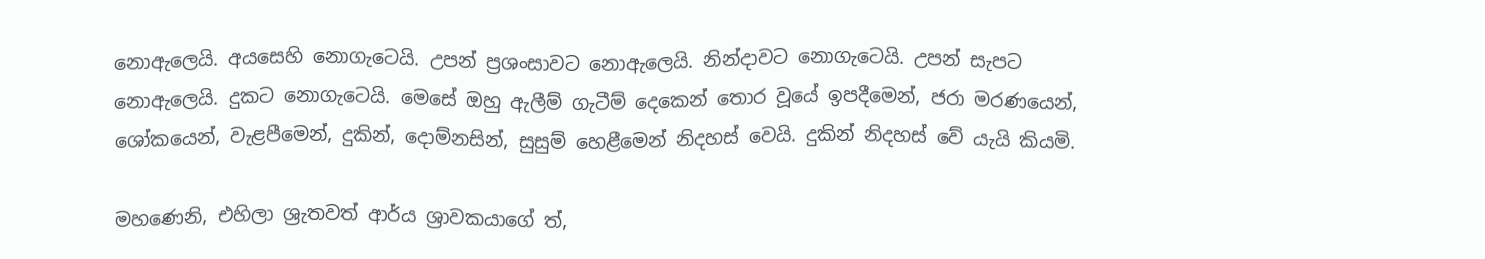නොඇලෙයි. අයසෙහි නොගැටෙයි. උපන් ප්‍රශංසාවට නොඇලෙයි. නින්දාවට නොගැටෙයි. උපන් සැපට නොඇලෙයි. දුකට නොගැටෙයි. මෙසේ ඔහු ඇලීම් ගැටීම් දෙකෙන් තොර වූයේ ඉපදීමෙන්, ජරා මරණයෙන්, ශෝකයෙන්, වැළපීමෙන්, දුකින්, දොම්නසින්, සුසුම් හෙළීමෙන් නිදහස් වෙයි. දුකින් නිදහස් වේ යැයි කියමි.

මහණෙනි, එහිලා ශ්‍රැතවත් ආර්ය ශ්‍රාවකයාගේ ත්,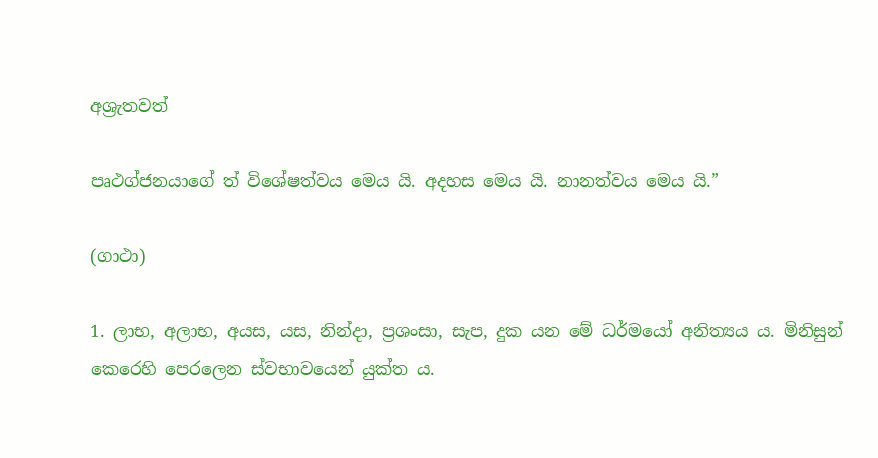අශ්‍රැතවත්

පෘථග්ජනයාගේ ත් විශේෂත්වය මෙය යි. අදහස මෙය යි. නානත්වය මෙය යි.”

(ගාථා)

1. ලාභ, අලාභ, අයස, යස, නින්දා, ප්‍රශංසා, සැප, දුක යන මේ ධර්මයෝ අනිත්‍යය ය. මිනිසුන් කෙරෙහි පෙරලෙන ස්වභාවයෙන් යුක්ත ය.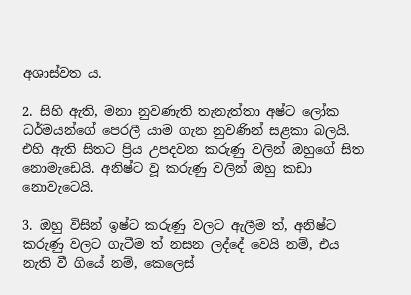අශාස්වත ය.

2. සිහි ඇති, මනා නුවණැති තැනැත්තා අෂ්ට ලෝක ධර්මයන්ගේ පෙරලී යාම ගැන නුවණින් සළකා බලයි. එහි ඇති සිතට ප්‍රිය උපදවන කරුණු වලින් ඔහුගේ සිත නොමැඩෙයි. අනිෂ්ට වූ කරුණු වලින් ඔහු කඩා නොවැටෙයි.

3. ඔහු විසින් ඉෂ්ට කරුණු වලට ඇලීම ත්, අනිෂ්ට කරුණු වලට ගැටීම ත් නසන ලද්දේ වෙයි නම්, එය නැති වී ගියේ නම්, කෙලෙස්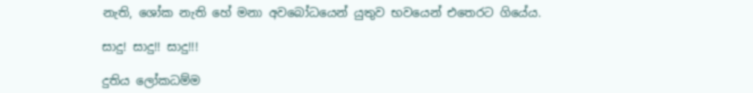නැති, ශෝක නැති හේ මනා අවබෝධයෙන් යුතුව භවයෙන් එතෙරට ගියේය.

සාදු! සාදු!! සාදු!!!

දුතිය ලෝකධම්ම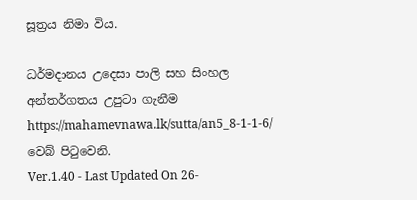සූත්‍රය නිමා විය.

ධර්මදානය උදෙසා පාලි සහ සිංහල අන්තර්ගතය උපුටා ගැනීම https://mahamevnawa.lk/sutta/an5_8-1-1-6/ වෙබ් පිටුවෙනි.
Ver.1.40 - Last Updated On 26-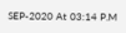SEP-2020 At 03:14 P.M